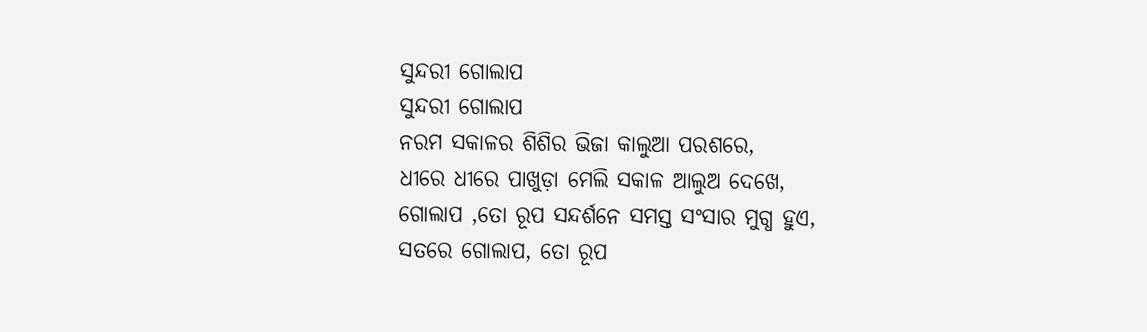ସୁନ୍ଦରୀ ଗୋଲାପ
ସୁନ୍ଦରୀ ଗୋଲାପ
ନରମ ସକାଳର ଶିଶିର ଭିଜା କାଲୁଆ ପରଶରେ,
ଧୀରେ ଧୀରେ ପାଖୁଡ଼ା ମେଲି ସକାଳ ଆଲୁଅ ଦେଖେ,
ଗୋଲାପ ,ତୋ ରୂପ ସନ୍ଦର୍ଶନେ ସମସ୍ତ ସଂସାର ମୁଗ୍ଧ ହୁଏ,
ସତରେ ଗୋଲାପ, ତୋ ରୂପ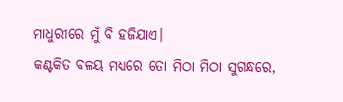ମାଧୁରୀରେ ମୁଁ ବି ହଜିଯାଏ।
କଣ୍ଟକିତ ବଳୟ ମଧ୍ୟରେ ତୋ ମିଠା ମିଠା ସୁଗନ୍ଧରେ,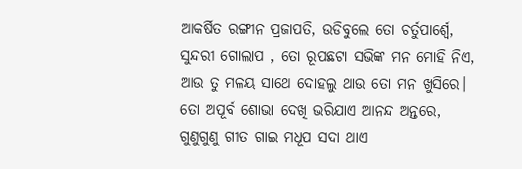ଆକର୍ଷିତ ରଙ୍ଗୀନ ପ୍ରଜାପତି, ଉଡିବୁଲେ ତୋ ଚର୍ତୁପାର୍ଶ୍ବେ,
ସୁନ୍ଦରୀ ଗୋଲାପ , ତୋ ରୂପଛଟା ସଭିଙ୍କ ମନ ମୋହି ନିଏ,
ଆଉ ତୁ ମଳୟ ସାଥେ ଦୋହଲୁ ଥାଉ ତୋ ମନ ଖୁସିରେ।
ତୋ ଅପୂର୍ବ ଶୋଭା ଦେଖି ଭରିଯାଏ ଆନନ୍ଦ ଅନ୍ତରେ,
ଗୁଣୁଗୁଣୁ ଗୀତ ଗାଇ ମଧୂପ ସଦା ଥାଏ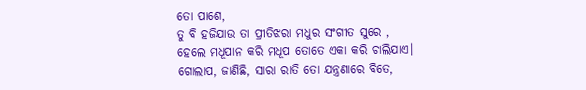ତୋ ପାଶେ,
ତୁ ବି ହଜିଯାଉ ତା ପ୍ରୀତିଝରା ମଧୁର ସଂଗୀତ ସୁରେ ,
ହେଲେ ମଧୂପାନ କରି ମଧୂପ ତୋତେ ଏକା କରି ଚାଲିଯାଏ।
ଗୋଲାପ, ଜାଣିଛି, ସାରା ରାତି ତୋ ଯନ୍ତ୍ରଣାରେ ବିତେ,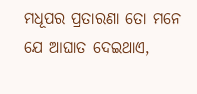ମଧୂପର ପ୍ରତାରଣା ତୋ ମନେ ଯେ ଆଘାତ ଦେଇଥାଏ,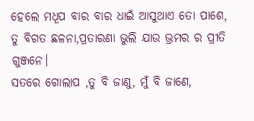ହେଲେ ମଧୂପ ବାର ବାର ଧାଇଁ ଆସୁଥାଏ ତୋ ପାଶେ,
ତୁ ବିଗତ ଛଳନା,ପ୍ରତାରଣା ଭୁଲି ଯାଉ ଭ୍ରମର ର ପ୍ରୀତି ଗୁଞ୍ଜନେ।
ସତରେ ଗୋଲାପ ,ତୁ ବି ଜାଣୁ, ମୁଁ ବି ଜାଣେ,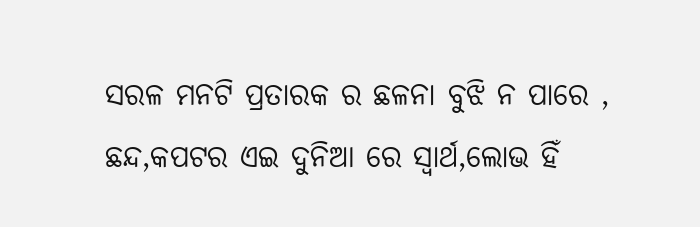ସରଳ ମନଟି ପ୍ରତାରକ ର ଛଳନା ବୁଝି ନ ପାରେ ,
ଛନ୍ଦ,କପଟର ଏଇ ଦୁନିଆ ରେ ସ୍ବାର୍ଥ,ଲୋଭ ହିଁ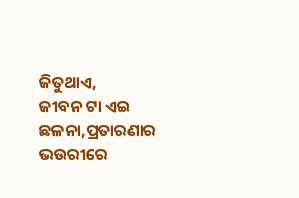ଜିତୁଥାଏ,
ଜୀବନ ଟା ଏଇ ଛଳନା,ପ୍ରତାରଣାର ଭଉରୀରେ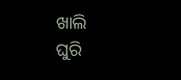ଖାଲି
ଘୁରି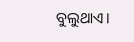ବୁଲୁଥାଏ।